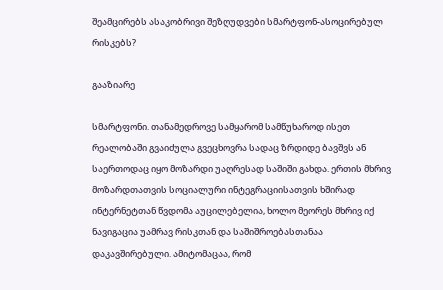შეამცირებს ასაკობრივი შეზღუდვები სმარტფონ-ასოცირებულ რისკებს?

გააზიარე

სმარტფონი. თანამედროვე სამყარომ სამწუხაროდ ისეთ რეალობაში გვაიძულა გვეცხოვრა სადაც ზრდიდე ბავშვს ან საერთოდაც იყო მოზარდი უაღრესად საშიში გახდა. ერთის მხრივ მოზარდთათვის სოციალური ინტეგრაციისათვის ხშირად ინტერნეტთან წვდომა აუცილებელია, ხოლო მეორეს მხრივ იქ ნავიგაცია უამრავ რისკთან და საშიშროებასთანაა დაკავშირებული. ამიტომაცაა, რომ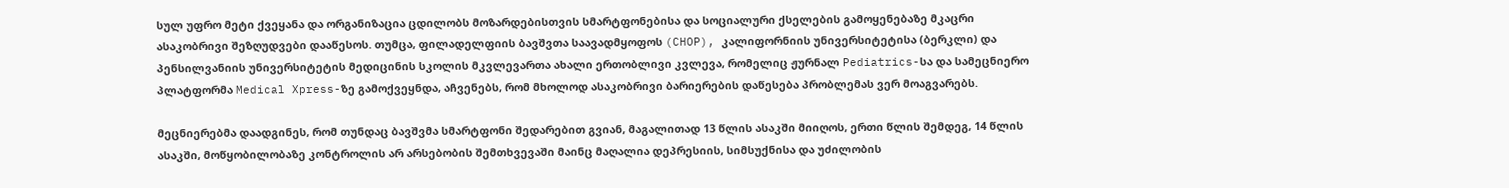სულ უფრო მეტი ქვეყანა და ორგანიზაცია ცდილობს მოზარდებისთვის სმარტფონებისა და სოციალური ქსელების გამოყენებაზე მკაცრი ასაკობრივი შეზღუდვები დააწესოს. თუმცა, ფილადელფიის ბავშვთა საავადმყოფოს (CHOP), კალიფორნიის უნივერსიტეტისა (ბერკლი) და პენსილვანიის უნივერსიტეტის მედიცინის სკოლის მკვლევართა ახალი ერთობლივი კვლევა, რომელიც ჟურნალ Pediatrics-სა და სამეცნიერო პლატფორმა Medical Xpress-ზე გამოქვეყნდა, აჩვენებს, რომ მხოლოდ ასაკობრივი ბარიერების დაწესება პრობლემას ვერ მოაგვარებს.

მეცნიერებმა დაადგინეს, რომ თუნდაც ბავშვმა სმარტფონი შედარებით გვიან, მაგალითად 13 წლის ასაკში მიიღოს, ერთი წლის შემდეგ, 14 წლის ასაკში, მოწყობილობაზე კონტროლის არ არსებობის შემთხვევაში მაინც მაღალია დეპრესიის, სიმსუქნისა და უძილობის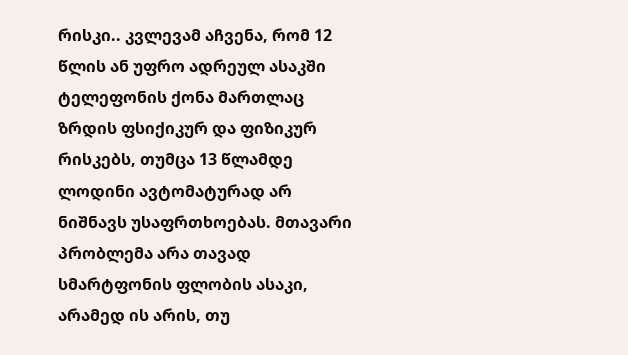რისკი.. კვლევამ აჩვენა, რომ 12 წლის ან უფრო ადრეულ ასაკში ტელეფონის ქონა მართლაც ზრდის ფსიქიკურ და ფიზიკურ რისკებს, თუმცა 13 წლამდე ლოდინი ავტომატურად არ ნიშნავს უსაფრთხოებას. მთავარი პრობლემა არა თავად სმარტფონის ფლობის ასაკი, არამედ ის არის, თუ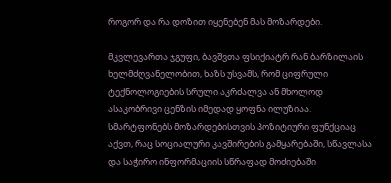როგორ და რა დოზით იყენებენ მას მოზარდები.

მკვლევართა ჯგუფი, ბავშვთა ფსიქიატრ რან ბარზილაის ხელმძღვანელობით, ხაზს უსვამს, რომ ციფრული ტექნოლოგიების სრული აკრძალვა ან მხოლოდ ასაკობრივი ცენზის იმედად ყოფნა ილუზიაა. სმარტფონებს მოზარდებისთვის პოზიტიური ფუნქციაც აქვთ, რაც სოციალური კავშირების გამყარებაში, სწავლასა და საჭირო ინფორმაციის სწრაფად მოძიებაში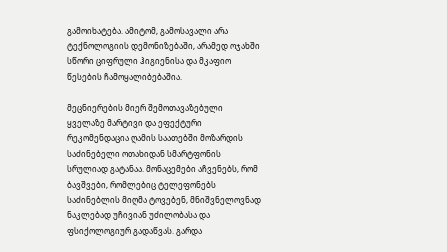გამოიხატება. ამიტომ, გამოსავალი არა ტექნოლოგიის დემონიზებაში, არამედ ოჯახში სწორი ციფრული ჰიგიენისა და მკაფიო წესების ჩამოყალიბებაშია.

მეცნიერების მიერ შემოთავაზებული ყველაზე მარტივი და ეფექტური რეკომენდაცია ღამის საათებში მოზარდის საძინებელი ოთახიდან სმარტფონის სრულიად გატანაა. მონაცემები აჩვენებს, რომ ბავშვები, რომლებიც ტელეფონებს საძინებლის მიღმა ტოვებენ, მნიშვნელოვნად ნაკლებად უჩივიან უძილობასა და ფსიქოლოგიურ გადაწვას. გარდა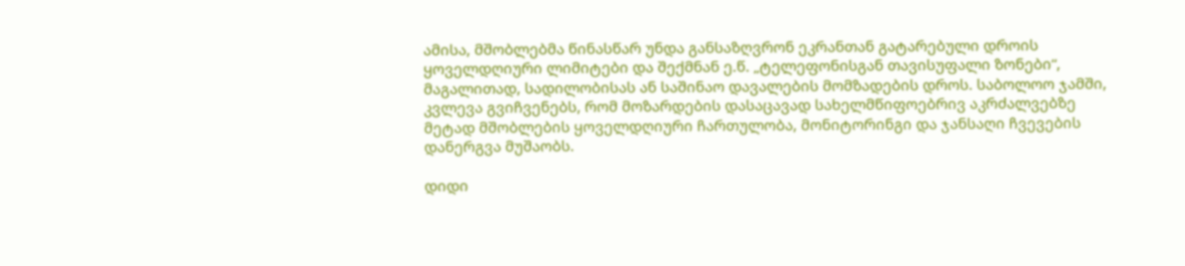ამისა, მშობლებმა წინასწარ უნდა განსაზღვრონ ეკრანთან გატარებული დროის ყოველდღიური ლიმიტები და შექმნან ე.წ. „ტელეფონისგან თავისუფალი ზონები“, მაგალითად, სადილობისას ან საშინაო დავალების მომზადების დროს. საბოლოო ჯამში, კვლევა გვიჩვენებს, რომ მოზარდების დასაცავად სახელმწიფოებრივ აკრძალვებზე მეტად მშობლების ყოველდღიური ჩართულობა, მონიტორინგი და ჯანსაღი ჩვევების დანერგვა მუშაობს.

დიდი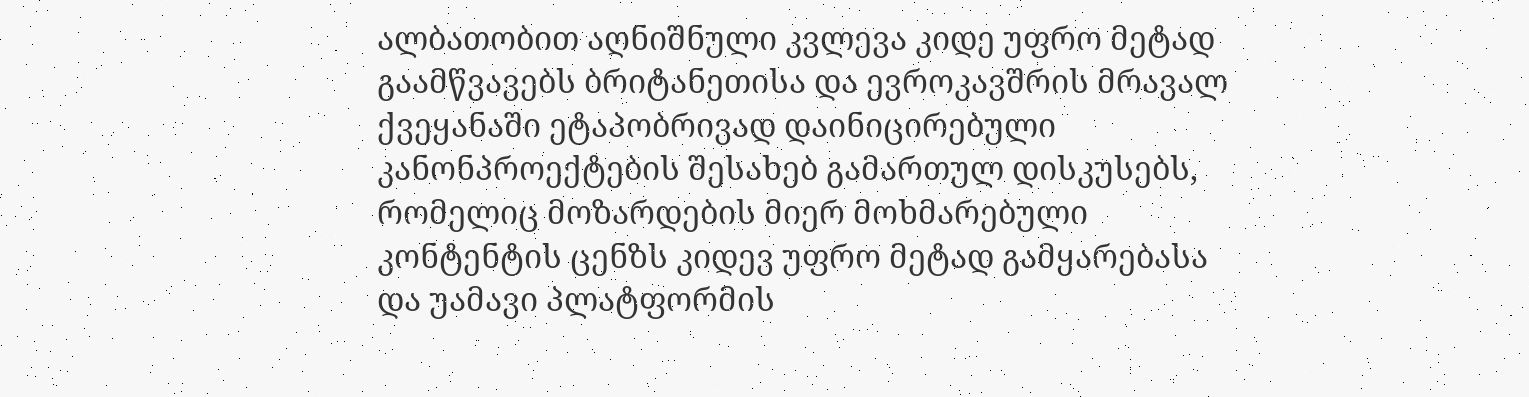ალბათობით აღნიშნული კვლევა კიდე უფრო მეტად გაამწვავებს ბრიტანეთისა და ევროკავშრის მრავალ ქვეყანაში ეტაპობრივად დაინიცირებული კანონპროექტების შესახებ გამართულ დისკუსებს, რომელიც მოზარდების მიერ მოხმარებული კონტენტის ცენზს კიდევ უფრო მეტად გამყარებასა და უამავი პლატფორმის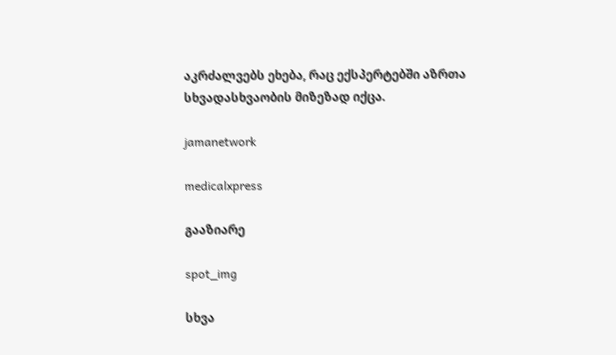აკრძალვებს ეხება, რაც ექსპერტებში აზრთა სხვადასხვაობის მიზეზად იქცა.

jamanetwork

medicalxpress

გააზიარე

spot_img

სხვა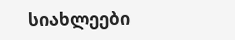სიახლეები